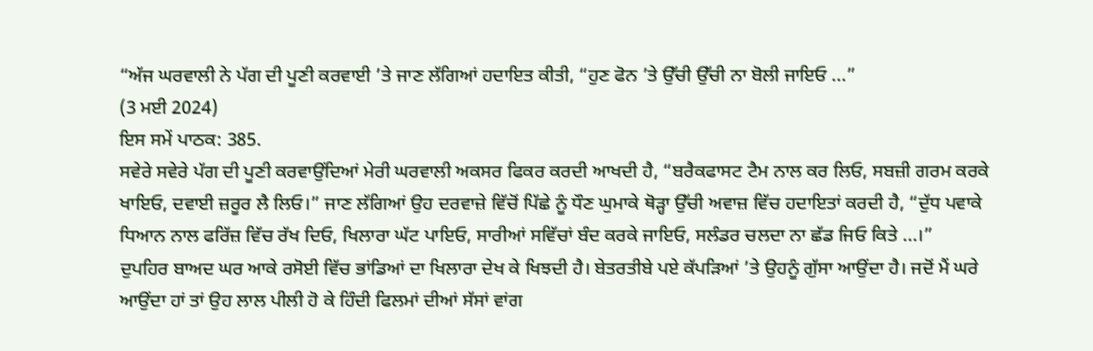“ਅੱਜ ਘਰਵਾਲੀ ਨੇ ਪੱਗ ਦੀ ਪੂਣੀ ਕਰਵਾਈ ’ਤੇ ਜਾਣ ਲੱਗਿਆਂ ਹਦਾਇਤ ਕੀਤੀ, “ਹੁਣ ਫੋਨ ’ਤੇ ਉੱਚੀ ਉੱਚੀ ਨਾ ਬੋਲੀ ਜਾਇਓ ...”
(3 ਮਈ 2024)
ਇਸ ਸਮੇਂ ਪਾਠਕ: 385.
ਸਵੇਰੇ ਸਵੇਰੇ ਪੱਗ ਦੀ ਪੂਣੀ ਕਰਵਾਉਂਦਿਆਂ ਮੇਰੀ ਘਰਵਾਲੀ ਅਕਸਰ ਫਿਕਰ ਕਰਦੀ ਆਖਦੀ ਹੈ, “ਬਰੈਕਫਾਸਟ ਟੈਮ ਨਾਲ ਕਰ ਲਿਓ, ਸਬਜ਼ੀ ਗਰਮ ਕਰਕੇ ਖਾਇਓ, ਦਵਾਈ ਜ਼ਰੂਰ ਲੈ ਲਿਓ।” ਜਾਣ ਲੱਗਿਆਂ ਉਹ ਦਰਵਾਜ਼ੇ ਵਿੱਚੋਂ ਪਿੱਛੇ ਨੂੰ ਧੌਣ ਘੁਮਾਕੇ ਥੋੜ੍ਹਾ ਉੱਚੀ ਅਵਾਜ਼ ਵਿੱਚ ਹਦਾਇਤਾਂ ਕਰਦੀ ਹੈ, “ਦੁੱਧ ਪਵਾਕੇ ਧਿਆਨ ਨਾਲ ਫਰਿੱਜ਼ ਵਿੱਚ ਰੱਖ ਦਿਓ, ਖਿਲਾਰਾ ਘੱਟ ਪਾਇਓ, ਸਾਰੀਆਂ ਸਵਿੱਚਾਂ ਬੰਦ ਕਰਕੇ ਜਾਇਓ, ਸਲੰਡਰ ਚਲਦਾ ਨਾ ਛੱਡ ਜਿਓ ਕਿਤੇ ...।”
ਦੁਪਹਿਰ ਬਾਅਦ ਘਰ ਆਕੇ ਰਸੋਈ ਵਿੱਚ ਭਾਂਡਿਆਂ ਦਾ ਖਿਲਾਰਾ ਦੇਖ ਕੇ ਖਿਝਦੀ ਹੈ। ਬੇਤਰਤੀਬੇ ਪਏ ਕੱਪੜਿਆਂ ’ਤੇ ਉਹਨੂੰ ਗੁੱਸਾ ਆਉਂਦਾ ਹੈ। ਜਦੋਂ ਮੈਂ ਘਰੇ ਆਉਂਦਾ ਹਾਂ ਤਾਂ ਉਹ ਲਾਲ ਪੀਲੀ ਹੋ ਕੇ ਹਿੰਦੀ ਫਿਲਮਾਂ ਦੀਆਂ ਸੱਸਾਂ ਵਾਂਗ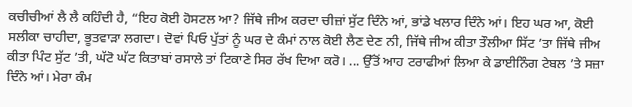ਕਚੀਚੀਆਂ ਲੈ ਲੈ ਕਹਿੰਦੀ ਹੈ, “ਇਹ ਕੋਈ ਹੋਸਟਲ ਆ? ਜਿੱਥੇ ਜੀਅ ਕਰਦਾ ਚੀਜ਼ਾਂ ਸੁੱਟ ਦਿੰਨੇ ਆਂ, ਭਾਂਡੇ ਖਲਾਰ ਦਿੰਨੇ ਆਂ। ਇਹ ਘਰ ਆ, ਕੋਈ ਸਲੀਕਾ ਚਾਹੀਦਾ, ਭੂਤਵਾੜਾ ਲਗਦਾ। ਦੋਵਾਂ ਪਿਓ ਪੁੱਤਾਂ ਨੂੰ ਘਰ ਦੇ ਕੰਮਾਂ ਨਾਲ ਕੋਈ ਲੈਣ ਦੇਣ ਨੀ, ਜਿੱਥੇ ਜੀਅ ਕੀਤਾ ਤੌਲੀਆ ਸਿੱਟ ’ਤਾ ਜਿੱਥੇ ਜੀਅ ਕੀਤਾ ਪਿੰਟ ਸੁੱਟ ’ਤੀ, ਘੱਟੋ ਘੱਟ ਕਿਤਾਬਾਂ ਰਸਾਲੇ ਤਾਂ ਟਿਕਾਣੇ ਸਿਰ ਰੱਖ ਦਿਆ ਕਰੋ। ... ਉੱਤੋਂ ਆਹ ਟਰਾਫੀਆਂ ਲਿਆ ਕੇ ਡਾਈਨਿੰਗ ਟੇਬਲ ’ਤੇ ਸਜ਼ਾ ਦਿੰਨੇ ਆਂ। ਮੇਰਾ ਕੰਮ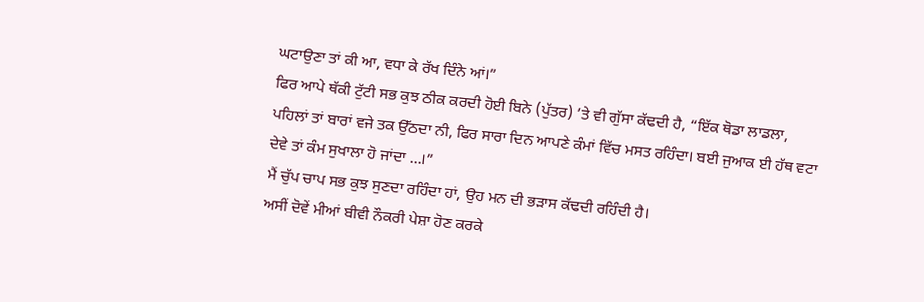ਘਟਾਉਣਾ ਤਾਂ ਕੀ ਆ, ਵਧਾ ਕੇ ਰੱਖ ਦਿੰਨੇ ਆਂ।”
ਫਿਰ ਆਪੇ ਥੱਕੀ ਟੁੱਟੀ ਸਭ ਕੁਝ ਠੀਕ ਕਰਦੀ ਹੋਈ ਬਿਨੇ (ਪੁੱਤਰ) ’ਤੇ ਵੀ ਗੁੱਸਾ ਕੱਢਦੀ ਹੈ, “ਇੱਕ ਥੋਡਾ ਲਾਡਲਾ, ਪਹਿਲਾਂ ਤਾਂ ਬਾਰਾਂ ਵਜੇ ਤਕ ਉੱਠਦਾ ਨੀ, ਫਿਰ ਸਾਰਾ ਦਿਨ ਆਪਣੇ ਕੰਮਾਂ ਵਿੱਚ ਮਸਤ ਰਹਿੰਦਾ। ਬਈ ਜੁਆਕ ਈ ਹੱਥ ਵਟਾ ਦੇਵੇ ਤਾਂ ਕੰਮ ਸੁਖਾਲਾ ਹੋ ਜਾਂਦਾ ...।”
ਮੈਂ ਚੁੱਪ ਚਾਪ ਸਭ ਕੁਝ ਸੁਣਦਾ ਰਹਿੰਦਾ ਹਾਂ, ਉਹ ਮਨ ਦੀ ਭੜਾਸ ਕੱਢਦੀ ਰਹਿੰਦੀ ਹੈ।
ਅਸੀਂ ਦੋਵੇਂ ਮੀਆਂ ਬੀਵੀ ਨੌਕਰੀ ਪੇਸ਼ਾ ਹੋਣ ਕਰਕੇ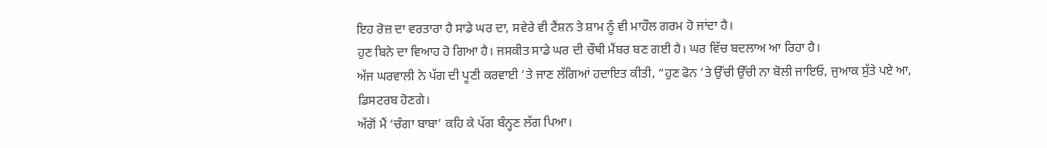ਇਹ ਰੋਜ਼ ਦਾ ਵਰਤਾਰਾ ਹੈ ਸਾਡੇ ਘਰ ਦਾ, ਸਵੇਰੇ ਵੀ ਟੈਂਸ਼ਨ ਤੇ ਸ਼ਾਮ ਨੂੰ ਵੀ ਮਾਹੌਲ ਗਰਮ ਹੋ ਜਾਂਦਾ ਹੈ।
ਹੁਣ ਬਿਨੇ ਦਾ ਵਿਆਹ ਹੋ ਗਿਆ ਹੈ। ਜਸਕੀਤ ਸਾਡੇ ਘਰ ਦੀ ਚੌਥੀ ਮੈਂਬਰ ਬਣ ਗਈ ਹੈ। ਘਰ ਵਿੱਚ ਬਦਲਾਅ ਆ ਰਿਹਾ ਹੈ।
ਅੱਜ ਘਰਵਾਲੀ ਨੇ ਪੱਗ ਦੀ ਪੂਣੀ ਕਰਵਾਈ ’ਤੇ ਜਾਣ ਲੱਗਿਆਂ ਹਦਾਇਤ ਕੀਤੀ, “ਹੁਣ ਫੋਨ ’ਤੇ ਉੱਚੀ ਉੱਚੀ ਨਾ ਬੋਲੀ ਜਾਇਓ, ਜੁਆਕ ਸੁੱਤੇ ਪਏ ਆ, ਡਿਸਟਰਬ ਹੋਣਗੇ।
ਅੱਗੋਂ ਮੈਂ ‘ਚੰਗਾ ਬਾਬਾ’ ਕਹਿ ਕੇ ਪੱਗ ਬੰਨ੍ਹਣ ਲੱਗ ਪਿਆ।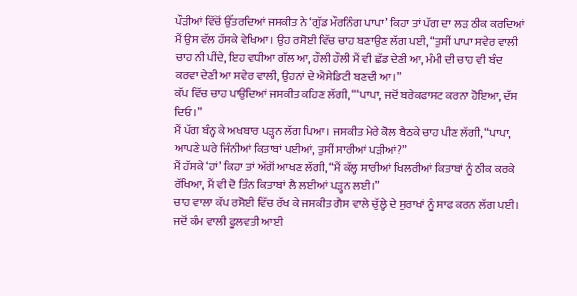ਪੌੜੀਆਂ ਵਿੱਚੋਂ ਉੱਤਰਦਿਆਂ ਜਸਕੀਤ ਨੇ ‘ਗੁੱਡ ਮੌਰਨਿੰਗ ਪਾਪਾ’ ਕਿਹਾ ਤਾਂ ਪੱਗ ਦਾ ਲੜ ਠੀਕ ਕਰਦਿਆਂ ਮੈਂ ਉਸ ਵੱਲ ਹੱਸਕੇ ਵੇਖਿਆ। ਉਹ ਰਸੋਈ ਵਿੱਚ ਚਾਹ ਬਣਾਉਣ ਲੱਗ ਪਈ, “ਤੁਸੀਂ ਪਾਪਾ ਸਵੇਰ ਵਾਲੀ ਚਾਹ ਨੀ ਪੀਂਦੇ, ਇਹ ਵਧੀਆ ਗੱਲ ਆ, ਹੌਲੀ ਹੌਲੀ ਮੈਂ ਵੀ ਛੱਡ ਦੇਣੀ ਆ, ਮੰਮੀ ਦੀ ਚਾਹ ਵੀ ਬੰਦ ਕਰਵਾ ਦੇਣੀ ਆ ਸਵੇਰ ਵਾਲੀ, ਉਹਨਾਂ ਦੇ ਐਸੇਡਿਟੀ ਬਣਦੀ ਆ।”
ਕੱਪ ਵਿੱਚ ਚਾਹ ਪਾਉਂਦਿਆਂ ਜਸਕੀਤ ਕਹਿਣ ਲੱਗੀ, “‘ਪਾਪਾ, ਜਦੋਂ ਬਰੇਕਫਾਸਟ ਕਰਨਾ ਹੋਇਆ, ਦੱਸ ਦਿਓ।”
ਮੈਂ ਪੱਗ ਬੰਨ੍ਹ ਕੇ ਅਖਬਾਰ ਪੜ੍ਹਨ ਲੱਗ ਪਿਆ। ਜਸਕੀਤ ਮੇਰੇ ਕੋਲ ਬੈਠਕੇ ਚਾਹ ਪੀਣ ਲੱਗੀ, “ਪਾਪਾ, ਆਪਣੇ ਘਰੇ ਜਿੰਨੀਆਂ ਕਿਤਾਬਾਂ ਪਈਆਂ, ਤੁਸੀਂ ਸਾਰੀਆਂ ਪੜੀਆਂ?”
ਮੈਂ ਹੱਸਕੇ ‘ਹਾਂ’ ਕਿਹਾ ਤਾਂ ਅੱਗੋਂ ਆਖਣ ਲੱਗੀ, “ਮੈਂ ਕੱਲ੍ਹ ਸਾਰੀਆਂ ਖਿਲਰੀਆਂ ਕਿਤਾਬਾਂ ਨੂੰ ਠੀਕ ਕਰਕੇ ਰੱਖਿਆ, ਮੈਂ ਵੀ ਦੋ ਤਿੰਨ ਕਿਤਾਬਾਂ ਲੈ ਲਈਆਂ ਪੜ੍ਹਨ ਲਈ।”
ਚਾਹ ਵਾਲਾ ਕੱਪ ਰਸੋਈ ਵਿੱਚ ਰੱਖ ਕੇ ਜਸਕੀਤ ਗੈਸ ਵਾਲੇ ਚੁੱਲ੍ਹੇ ਦੇ ਸੁਰਾਖਾਂ ਨੂੰ ਸਾਫ ਕਰਨ ਲੱਗ ਪਈ। ਜਦੋਂ ਕੰਮ ਵਾਲੀ ਫੂਲਵਤੀ ਆਈ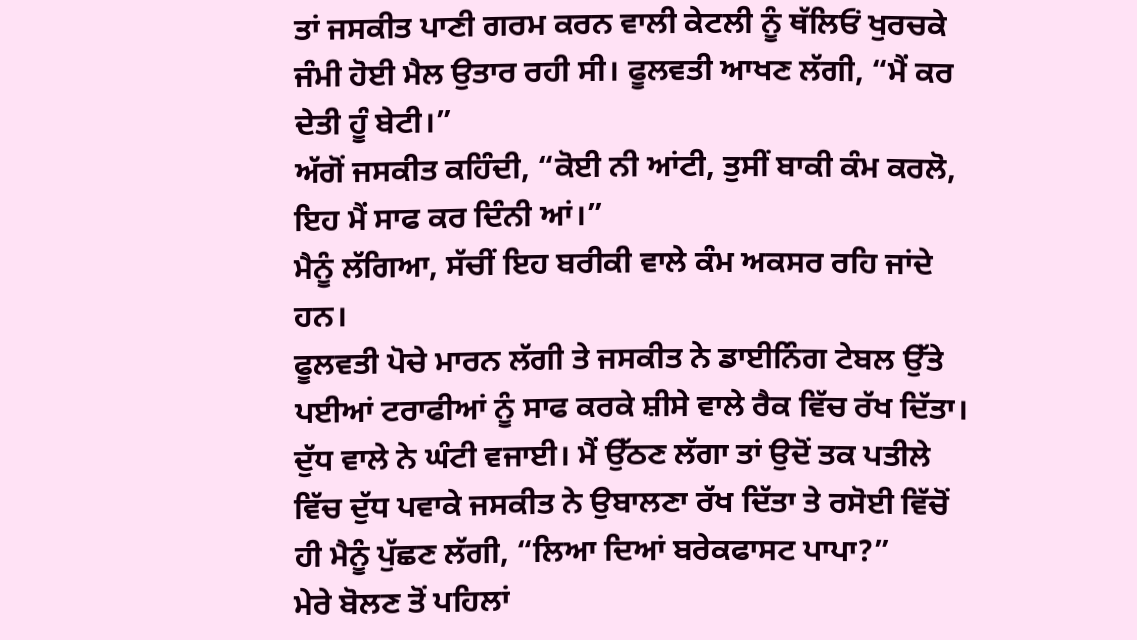ਤਾਂ ਜਸਕੀਤ ਪਾਣੀ ਗਰਮ ਕਰਨ ਵਾਲੀ ਕੇਟਲੀ ਨੂੰ ਥੱਲਿਓਂ ਖੁਰਚਕੇ ਜੰਮੀ ਹੋਈ ਮੈਲ ਉਤਾਰ ਰਹੀ ਸੀ। ਫੂਲਵਤੀ ਆਖਣ ਲੱਗੀ, “ਮੈਂ ਕਰ ਦੇਤੀ ਹੂੰ ਬੇਟੀ।”
ਅੱਗੋਂ ਜਸਕੀਤ ਕਹਿੰਦੀ, “ਕੋਈ ਨੀ ਆਂਟੀ, ਤੁਸੀਂ ਬਾਕੀ ਕੰਮ ਕਰਲੋ, ਇਹ ਮੈਂ ਸਾਫ ਕਰ ਦਿੰਨੀ ਆਂ।”
ਮੈਨੂੰ ਲੱਗਿਆ, ਸੱਚੀਂ ਇਹ ਬਰੀਕੀ ਵਾਲੇ ਕੰਮ ਅਕਸਰ ਰਹਿ ਜਾਂਦੇ ਹਨ।
ਫੂਲਵਤੀ ਪੋਚੇ ਮਾਰਨ ਲੱਗੀ ਤੇ ਜਸਕੀਤ ਨੇ ਡਾਈਨਿੰਗ ਟੇਬਲ ਉੱਤੇ ਪਈਆਂ ਟਰਾਫੀਆਂ ਨੂੰ ਸਾਫ ਕਰਕੇ ਸ਼ੀਸੇ ਵਾਲੇ ਰੈਕ ਵਿੱਚ ਰੱਖ ਦਿੱਤਾ।
ਦੁੱਧ ਵਾਲੇ ਨੇ ਘੰਟੀ ਵਜਾਈ। ਮੈਂ ਉੱਠਣ ਲੱਗਾ ਤਾਂ ਉਦੋਂ ਤਕ ਪਤੀਲੇ ਵਿੱਚ ਦੁੱਧ ਪਵਾਕੇ ਜਸਕੀਤ ਨੇ ਉਬਾਲਣਾ ਰੱਖ ਦਿੱਤਾ ਤੇ ਰਸੋਈ ਵਿੱਚੋਂ ਹੀ ਮੈਨੂੰ ਪੁੱਛਣ ਲੱਗੀ, “ਲਿਆ ਦਿਆਂ ਬਰੇਕਫਾਸਟ ਪਾਪਾ?”
ਮੇਰੇ ਬੋਲਣ ਤੋਂ ਪਹਿਲਾਂ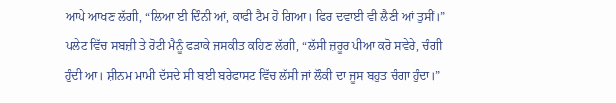ਆਪੇ ਆਖਣ ਲੱਗੀ, “ਲਿਆ ਈ ਦਿੰਨੀ ਆਂ, ਕਾਫੀ ਟੈਮ ਹੋ ਗਿਆ। ਫਿਰ ਦਵਾਈ ਵੀ ਲੈਣੀ ਆਂ ਤੁਸੀਂ।”
ਪਲੇਟ ਵਿੱਚ ਸਬਜ਼ੀ ਤੇ ਰੋਟੀ ਮੈਨੂੰ ਫੜਾਕੇ ਜਸਕੀਤ ਕਹਿਣ ਲੱਗੀ, “ਲੱਸੀ ਜ਼ਰੂਰ ਪੀਆ ਕਰੋ ਸਵੇਰੇ, ਚੰਗੀ ਹੁੰਦੀ ਆ। ਸ਼ੀਨਮ ਮਾਮੀ ਦੱਸਦੇ ਸੀ ਬਈ ਬਰੇਫਾਸਟ ਵਿੱਚ ਲੱਸੀ ਜਾਂ ਲੌਕੀ ਦਾ ਜੂਸ ਬਹੁਤ ਚੰਗਾ ਹੁੰਦਾ।”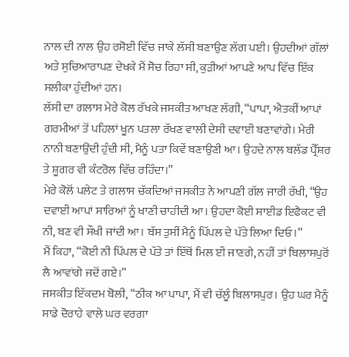ਨਾਲ ਦੀ ਨਾਲ ਉਹ ਰਸੋਈ ਵਿੱਚ ਜਾਕੇ ਲੱਸੀ ਬਣਾਉਣ ਲੱਗ ਪਈ। ਉਹਦੀਆਂ ਗੱਲਾਂ ਅਤੇ ਸੁਚਿਆਰਾਪਣ ਦੇਖਕੇ ਮੈਂ ਸੋਚ ਰਿਹਾ ਸੀ, ਕੁੜੀਆਂ ਆਪਣੇ ਆਪ ਵਿੱਚ ਇੱਕ ਸਲੀਕਾ ਹੁੰਦੀਆਂ ਹਨ।
ਲੱਸੀ ਦਾ ਗਲਾਸ ਮੇਰੇ ਕੋਲ ਰੱਖਕੇ ਜਸਕੀਤ ਆਖਣ ਲੱਗੀ, “ਪਾਪਾ, ਐਤਕੀਂ ਆਪਾਂ ਗਰਮੀਆਂ ਤੋਂ ਪਹਿਲਾਂ ਖੂਨ ਪਤਲਾ ਰੱਖਣ ਵਾਲੀ ਦੇਸੀ ਦਵਾਈ ਬਣਾਵਾਂਗੇ। ਮੇਰੀ ਨਾਨੀ ਬਣਾਉਂਦੀ ਹੁੰਦੀ ਸੀ, ਮੈਨੂੰ ਪਤਾ ਕਿਵੇਂ ਬਣਾਉਣੀ ਆ। ਉਹਦੇ ਨਾਲ ਬਲੱਡ ਪ੍ਰੈੱਸ਼ਰ ਤੇ ਸ਼ੂਗਰ ਵੀ ਕੰਟਰੋਲ ਵਿੱਚ ਰਹਿੰਦਾ।”
ਮੇਰੇ ਕੋਲੋਂ ਪਲੇਟ ਤੇ ਗਲਾਸ ਚੱਕਦਿਆਂ ਜਸਕੀਤ ਨੇ ਆਪਣੀ ਗੱਲ ਜਾਰੀ ਰੱਖੀ, “ਉਹ ਦਵਾਈ ਆਪਾਂ ਸਾਰਿਆਂ ਨੂੰ ਖਾਣੀ ਚਾਹੀਦੀ ਆ। ਉਹਦਾ ਕੋਈ ਸਾਈਡ ਇਫੈਕਟ ਵੀ ਨੀ, ਬਣ ਵੀ ਸੌਖੀ ਜਾਂਦੀ ਆ। ਬੱਸ ਤੁਸੀਂ ਮੈਨੂੰ ਪਿੱਪਲ ਦੇ ਪੱਤੇ ਲਿਆ ਦਿਓ।”
ਮੈਂ ਕਿਹਾ, “ਕੋਈ ਨੀ ਪਿੱਪਲ ਦੇ ਪੱਤੇ ਤਾਂ ਇੱਥੋਂ ਮਿਲ ਈ ਜਾਣਗੇ, ਨਹੀਂ ਤਾਂ ਬਿਲਾਸਪੁਰੋਂ ਲੈ ਆਵਾਂਗੇ ਜਦੋਂ ਗਏ।”
ਜਸਕੀਤ ਇੱਕਦਮ ਬੋਲੀ, “ਠੀਕ ਆ ਪਾਪਾ, ਮੈਂ ਵੀ ਚੱਲੂੰ ਬਿਲਾਸਪੁਰ। ਉਹ ਘਰ ਮੈਨੂੰ ਸਾਡੇ ਦੋਰਾਹੇ ਵਾਲੇ ਘਰ ਵਰਗਾ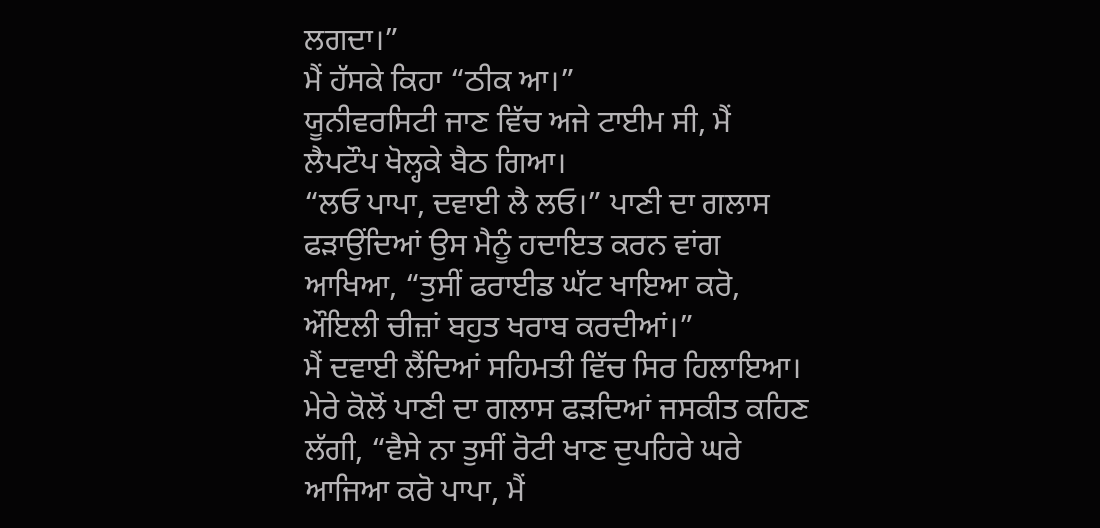ਲਗਦਾ।”
ਮੈਂ ਹੱਸਕੇ ਕਿਹਾ “ਠੀਕ ਆ।”
ਯੂਨੀਵਰਸਿਟੀ ਜਾਣ ਵਿੱਚ ਅਜੇ ਟਾਈਮ ਸੀ, ਮੈਂ ਲੈਪਟੌਪ ਖੋਲ੍ਹਕੇ ਬੈਠ ਗਿਆ।
“ਲਓ ਪਾਪਾ, ਦਵਾਈ ਲੈ ਲਓ।” ਪਾਣੀ ਦਾ ਗਲਾਸ ਫੜਾਉਂਦਿਆਂ ਉਸ ਮੈਨੂੰ ਹਦਾਇਤ ਕਰਨ ਵਾਂਗ ਆਖਿਆ, “ਤੁਸੀਂ ਫਰਾਈਡ ਘੱਟ ਖਾਇਆ ਕਰੋ, ਔਇਲੀ ਚੀਜ਼ਾਂ ਬਹੁਤ ਖਰਾਬ ਕਰਦੀਆਂ।”
ਮੈਂ ਦਵਾਈ ਲੈਂਦਿਆਂ ਸਹਿਮਤੀ ਵਿੱਚ ਸਿਰ ਹਿਲਾਇਆ। ਮੇਰੇ ਕੋਲੋਂ ਪਾਣੀ ਦਾ ਗਲਾਸ ਫੜਦਿਆਂ ਜਸਕੀਤ ਕਹਿਣ ਲੱਗੀ, “ਵੈਸੇ ਨਾ ਤੁਸੀਂ ਰੋਟੀ ਖਾਣ ਦੁਪਹਿਰੇ ਘਰੇ ਆਜਿਆ ਕਰੋ ਪਾਪਾ, ਮੈਂ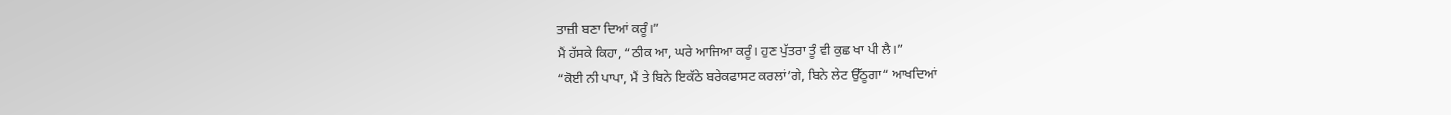ਤਾਜ਼ੀ ਬਣਾ ਦਿਆਂ ਕਰੂੰ।”
ਮੈਂ ਹੱਸਕੇ ਕਿਹਾ, “ਠੀਕ ਆ, ਘਰੇ ਆਜਿਆ ਕਰੂੰ। ਹੁਣ ਪੁੱਤਰਾ ਤੂੰ ਵੀ ਕੁਛ ਖਾ ਪੀ ਲੈ।”
“ਕੋਈ ਨੀ ਪਾਪਾ, ਮੈਂ ਤੇ ਬਿਨੇ ਇਕੱਠੇ ਬਰੇਕਫਾਸਟ ਕਰਲਾਂ’ਗੇ, ਬਿਨੇ ਲੇਟ ਉੱਠੂਗਾ“ ਆਖਦਿਆਂ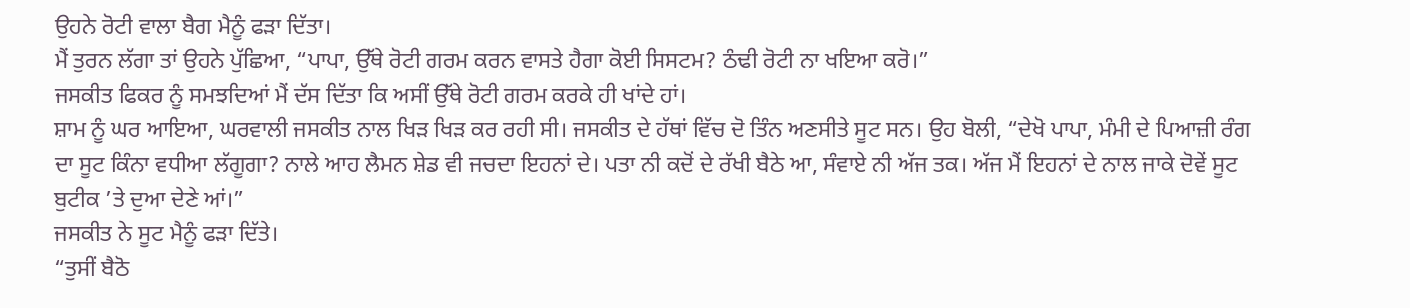ਉਹਨੇ ਰੋਟੀ ਵਾਲਾ ਬੈਗ ਮੈਨੂੰ ਫੜਾ ਦਿੱਤਾ।
ਮੈਂ ਤੁਰਨ ਲੱਗਾ ਤਾਂ ਉਹਨੇ ਪੁੱਛਿਆ, “ਪਾਪਾ, ਉੱਥੇ ਰੋਟੀ ਗਰਮ ਕਰਨ ਵਾਸਤੇ ਹੈਗਾ ਕੋਈ ਸਿਸਟਮ? ਠੰਢੀ ਰੋਟੀ ਨਾ ਖਇਆ ਕਰੋ।”
ਜਸਕੀਤ ਫਿਕਰ ਨੂੰ ਸਮਝਦਿਆਂ ਮੈਂ ਦੱਸ ਦਿੱਤਾ ਕਿ ਅਸੀਂ ਉੱਥੇ ਰੋਟੀ ਗਰਮ ਕਰਕੇ ਹੀ ਖਾਂਦੇ ਹਾਂ।
ਸ਼ਾਮ ਨੂੰ ਘਰ ਆਇਆ, ਘਰਵਾਲੀ ਜਸਕੀਤ ਨਾਲ ਖਿੜ ਖਿੜ ਕਰ ਰਹੀ ਸੀ। ਜਸਕੀਤ ਦੇ ਹੱਥਾਂ ਵਿੱਚ ਦੋ ਤਿੰਨ ਅਣਸੀਤੇ ਸੂਟ ਸਨ। ਉਹ ਬੋਲੀ, “ਦੇਖੋ ਪਾਪਾ, ਮੰਮੀ ਦੇ ਪਿਆਜ਼ੀ ਰੰਗ ਦਾ ਸੂਟ ਕਿੰਨਾ ਵਧੀਆ ਲੱਗੂਗਾ? ਨਾਲੇ ਆਹ ਲੈਮਨ ਸ਼ੇਡ ਵੀ ਜਚਦਾ ਇਹਨਾਂ ਦੇ। ਪਤਾ ਨੀ ਕਦੋਂ ਦੇ ਰੱਖੀ ਬੈਠੇ ਆ, ਸੰਵਾਏ ਨੀ ਅੱਜ ਤਕ। ਅੱਜ ਮੈਂ ਇਹਨਾਂ ਦੇ ਨਾਲ ਜਾਕੇ ਦੋਵੇਂ ਸੂਟ ਬੁਟੀਕ ’ਤੇ ਦੁਆ ਦੇਣੇ ਆਂ।”
ਜਸਕੀਤ ਨੇ ਸੂਟ ਮੈਨੂੰ ਫੜਾ ਦਿੱਤੇ।
“ਤੁਸੀਂ ਬੈਠੋ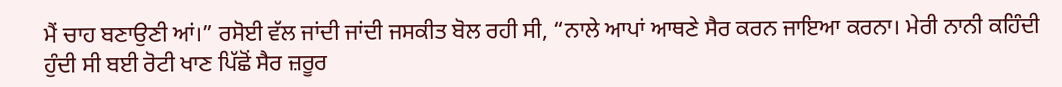ਮੈਂ ਚਾਹ ਬਣਾਉਣੀ ਆਂ।” ਰਸੋਈ ਵੱਲ ਜਾਂਦੀ ਜਾਂਦੀ ਜਸਕੀਤ ਬੋਲ ਰਹੀ ਸੀ, “ਨਾਲੇ ਆਪਾਂ ਆਥਣੇ ਸੈਰ ਕਰਨ ਜਾਇਆ ਕਰਨਾ। ਮੇਰੀ ਨਾਨੀ ਕਹਿੰਦੀ ਹੁੰਦੀ ਸੀ ਬਈ ਰੋਟੀ ਖਾਣ ਪਿੱਛੋਂ ਸੈਰ ਜ਼ਰੂਰ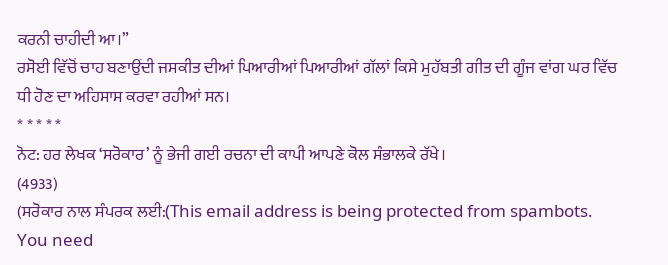ਕਰਨੀ ਚਾਹੀਦੀ ਆ।”
ਰਸੋਈ ਵਿੱਚੋਂ ਚਾਹ ਬਣਾਉਂਦੀ ਜਸਕੀਤ ਦੀਆਂ ਪਿਆਰੀਆਂ ਪਿਆਰੀਆਂ ਗੱਲਾਂ ਕਿਸੇ ਮੁਹੱਬਤੀ ਗੀਤ ਦੀ ਗੂੰਜ ਵਾਂਗ ਘਰ ਵਿੱਚ ਧੀ ਹੋਣ ਦਾ ਅਹਿਸਾਸ ਕਰਵਾ ਰਹੀਆਂ ਸਨ।
* * * * *
ਨੋਟ: ਹਰ ਲੇਖਕ ‘ਸਰੋਕਾਰ’ ਨੂੰ ਭੇਜੀ ਗਈ ਰਚਨਾ ਦੀ ਕਾਪੀ ਆਪਣੇ ਕੋਲ ਸੰਭਾਲਕੇ ਰੱਖੇ।
(4933)
(ਸਰੋਕਾਰ ਨਾਲ ਸੰਪਰਕ ਲਈ:(This email address is being protected from spambots. You need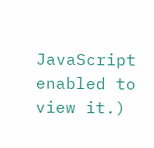JavaScript enabled to view it.)